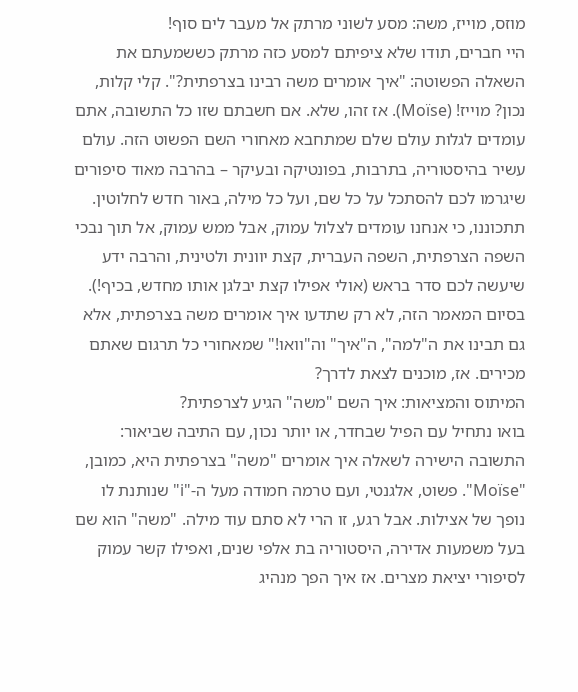מוזס, מוייז, משה: מסע לשוני מרתק אל מעבר לים סוף!
היי חברים, תודו שלא ציפיתם למסע כזה מרתק כששמעתם את השאלה הפשוטה: "איך אומרים משה רבינו בצרפתית?". קלי קלות, נכון? מוייז! (Moïse). אז זהו, שלא. אם חשבתם שזו כל התשובה, אתם עומדים לגלות עולם שלם שמתחבא מאחורי השם הפשוט הזה. עולם עשיר בהיסטוריה, בתרבות, בפונטיקה ובעיקר – בהרבה מאוד סיפורים שיגרמו לכם להסתכל על כל שם, ועל כל מילה, באור חדש לחלוטין. תתכוננו, כי אנחנו עומדים לצלול עמוק, אבל ממש עמוק, אל תוך נבכי השפה הצרפתית, השפה העברית, קצת יוונית ולטינית, והרבה ידע שיעשה לכם סדר בראש (אולי אפילו קצת יבלגן אותו מחדש, בכיף!). בסיום המאמר הזה, לא רק שתדעו איך אומרים משה בצרפתית, אלא גם תבינו את ה"למה", ה"איך" וה"וואו!" שמאחורי כל תרגום שאתם מכירים. אז, מוכנים לצאת לדרך?
המיתוס והמציאות: איך השם "משה" הגיע לצרפתית?
בואו נתחיל עם הפיל שבחדר, או יותר נכון, עם התיבה שביאור: התשובה הישירה לשאלה איך אומרים "משה" בצרפתית היא, כמובן, "Moïse". פשוט, אלגנטי, ועם טרמה חמודה מעל ה-"i" שנותנת לו נופך של אצילות. אבל רגע, זו הרי לא סתם עוד מילה. "משה" הוא שם בעל משמעות אדירה, היסטוריה בת אלפי שנים, ואפילו קשר עמוק לסיפורי יציאת מצרים. אז איך הפך מנהיג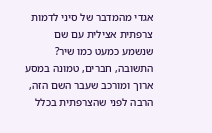אגדי מהמדבר של סיני לדמות צרפתית אצילית עם שם שנשמע כמעט כמו שיר? התשובה, חברים, טמונה במסע ארוך ומורכב שעבר השם הזה, הרבה לפני שהצרפתית בכלל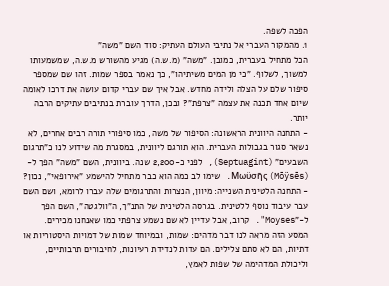הפכה לשפה.
1. מהמקור העברי אל נתיבי העולם העתיק: סוד השם "משה"
הכל מתחיל בעברית, כמובן. "משה" (מ.ש.ה) מגיע מהשורש מ.ש.ה, שמשמעותו למשוך, לשלוף. "כי מן המים משיתיהו", כך נאמר בספר שמות. זהו שם שמספר סיפור שלם על הצלה ולידה מחדש. אבל איך שם עברי קדום עושה את דרכו לאומה שיום אחד תכנה את עצמה "צרפת"? ובכן, הדרך עוברת בנתיבים עתיקים הרבה יותר.
- התחנה היוונית הראשונה: הסיפור של משה, כמו סיפורי תורה רבים אחרים, לא נשאר סגור בגבולות העברית. הוא תורגם ליוונית, במסגרת מה שידוע לנו כ"תרגום השבעים" (Septuagint), לפני כ-2,200 שנה. ביוונית, השם "משה" הפך ל-Μωϋσῆς (Mōÿsēs). שימו לב כמה הוא כבר מתחיל להישמע "אירופאי", נכון?
- התחנה הלטינית השנייה: מיוון, הנצרות והתרגומים שלה עברו לרומא, ושם השם עבר עיבוד נוסף ללטינית. בגרסה הלטינית של התנ"ך, ה"וולגטה", השם הפך ל-"Moyses". קרוב, אבל עדיין לא שם נשמע צרפתי כמו שאנחנו מכירים.
המסע הזה מראה לנו דבר מדהים: שמות, ובמיוחד שמות של דמויות היסטוריות או דתיות, הם לא סתם צלילים. הם עדות לנדידת רעיונות, לחיבורים תרבותיים, וליכולת המדהימה של שפות לאמץ,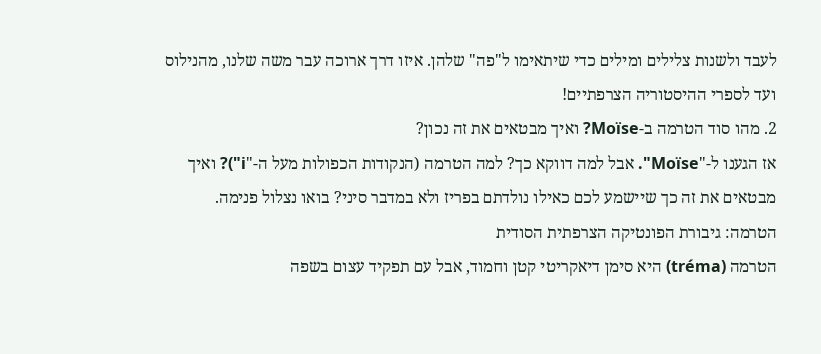לעבד ולשנות צלילים ומילים כדי שיתאימו ל"פה" שלהן. איזו דרך ארוכה עבר משה שלנו, מהנילוס ועד לספרי ההיסטוריה הצרפתיים!
2. מהו סוד הטרמה ב-Moïse? ואיך מבטאים את זה נכון?
אז הגענו ל-"Moïse". אבל למה דווקא כך? למה הטרמה (הנקודות הכפולות מעל ה-"i")? ואיך מבטאים את זה כך שיישמע לכם כאילו נולדתם בפריז ולא במדבר סיני? בואו נצלול פנימה.
הטרמה: גיבורת הפונטיקה הצרפתית הסודית
הטרמה (tréma) היא סימן דיאקריטי קטן וחמוד, אבל עם תפקיד עצום בשפה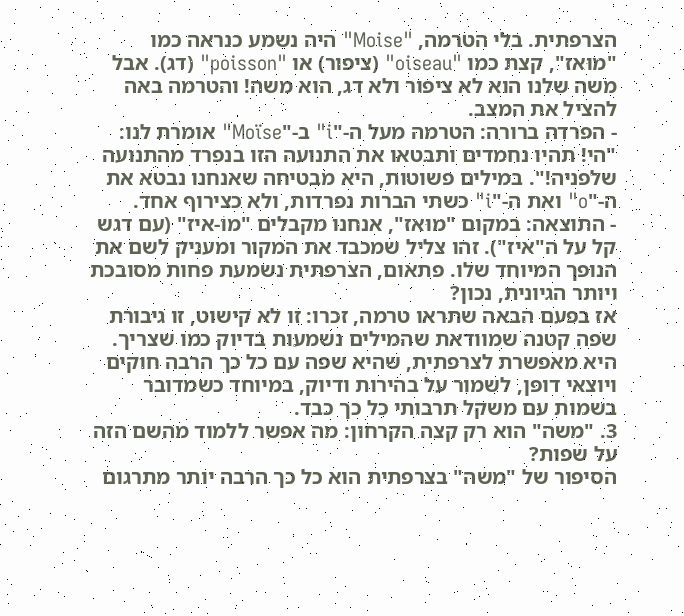הצרפתית. בלי הטרמה, "Moise" היה נשמע כנראה כמו "מוּאז", קצת כמו "oiseau" (ציפור) או "poisson" (דג). אבל משה שלנו הוא לא ציפור ולא דג, הוא משה! והטרמה באה להציל את המצב.
- הפרדה ברורה: הטרמה מעל ה-"i" ב-"Moïse" אומרת לנו: "הי! תהיו נחמדים ותבטאו את התנועה הזו בנפרד מהתנועה שלפניה!". במילים פשוטות, היא מבטיחה שאנחנו נבטא את ה-"o" ואת ה-"i" כשתי הברות נפרדות, ולא כצירוף אחד.
- התוצאה: במקום "מוּאז", אנחנו מקבלים "מוֹ-איז" (עם דגש קל על ה"איז"). זהו צליל שמכבד את המקור ומעניק לשם את הנופך המיוחד שלו. פתאום, הצרפתית נשמעת פחות מסובכת ויותר הגיונית, נכון?
אז בפעם הבאה שתראו טרמה, זכרו: זו לא קישוט, זו גיבורת שפה קטנה שמוודאת שהמילים נשמעות בדיוק כמו שצריך. היא מאפשרת לצרפתית, שהיא שפה עם כל כך הרבה חוקים ויוצאי דופן, לשמור על בהירות ודיוק, במיוחד כשמדובר בשמות עם משקל תרבותי כל כך כבד.
3. "משה" הוא רק קצה הקרחון: מה אפשר ללמוד מהשם הזה על שפות?
הסיפור של "משה" בצרפתית הוא כל כך הרבה יותר מתרגום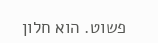פשוט. הוא חלון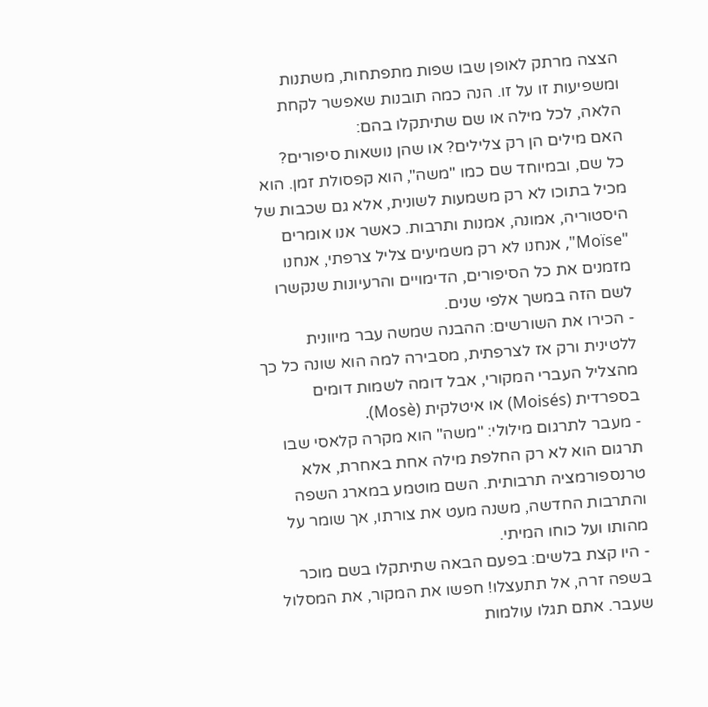הצצה מרתק לאופן שבו שפות מתפתחות, משתנות ומשפיעות זו על זו. הנה כמה תובנות שאפשר לקחת הלאה, לכל מילה או שם שתיתקלו בהם:
האם מילים הן רק צלילים? או שהן נושאות סיפורים?
כל שם, ובמיוחד שם כמו "משה", הוא קפסולת זמן. הוא מכיל בתוכו לא רק משמעות לשונית, אלא גם שכבות של היסטוריה, אמונה, אמנות ותרבות. כאשר אנו אומרים "Moïse", אנחנו לא רק משמיעים צליל צרפתי, אנחנו מזמנים את כל הסיפורים, הדימויים והרעיונות שנקשרו לשם הזה במשך אלפי שנים.
- הכירו את השורשים: ההבנה שמשה עבר מיוונית ללטינית ורק אז לצרפתית, מסבירה למה הוא שונה כל כך מהצליל העברי המקורי, אבל דומה לשמות דומים בספרדית (Moisés) או איטלקית (Mosè).
- מעבר לתרגום מילולי: "משה" הוא מקרה קלאסי שבו תרגום הוא לא רק החלפת מילה אחת באחרת, אלא טרנספורמציה תרבותית. השם מוטמע במארג השפה והתרבות החדשה, משנה מעט את צורתו, אך שומר על מהותו ועל כוחו המיתי.
- היו קצת בלשים: בפעם הבאה שתיתקלו בשם מוכר בשפה זרה, אל תתעצלו! חפשו את המקור, את המסלול שעבר. אתם תגלו עולמות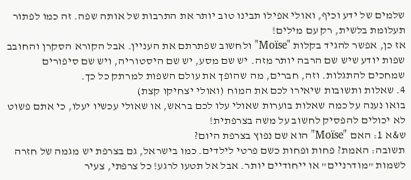שלמים של ידע וכיף, ואולי אפילו תבינו טוב יותר את התרבות של אותה שפה. זה כמו לפתור תעלומת בלשית, רק עם מילים!
אז כן, אפשר להגיד בקלות "Moïse" ולחשוב שפתרתם את העניין. אבל הקורא הסקרן והחובב שפות יודע שיש שם הרבה יותר מזה. יש שם מסע, יש שם היסטוריה, ויש שם סיפורים שמחכים להתגלות. וזה, חברים, מה שהופך את עולם השפות למרתק כל כך.
4. שאלות ותשובות שיאירו לכם את המוח (ואולי יצחיקו קצת)
בואו נענה על כמה שאלות בוערות שאולי עלו לכם בראש, או שאולי עכשיו יעלו, כי אתם פשוט לא יכולים להפסיק לחשוב על משה בצרפתית!
ש&א 1: האם "Moïse" הוא שם נפוץ בצרפת היום?
תשובה: האמת? פחות ופחות כשם פרטי לילדים. כמו בישראל, גם בצרפת יש מגמה של חזרה לשמות "מודרניים" או ייחודיים יותר. אבל אל תטעו לרגע! כל צרפתי, צעיר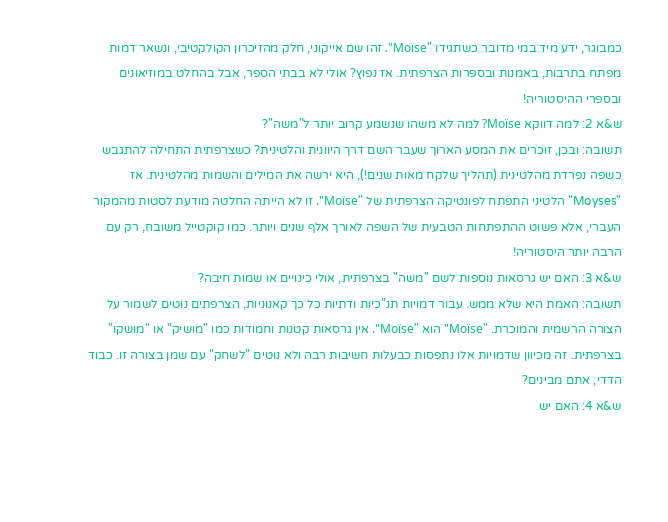כמבוגר, ידע מיד במי מדובר כשתגידו "Moïse". זהו שם אייקוני, חלק מהזיכרון הקולקטיבי, ונשאר דמות מפתח בתרבות, באמנות ובספרות הצרפתית. אז נפוץ? אולי לא בבתי הספר, אבל בהחלט במוזיאונים ובספרי ההיסטוריה!
ש&א 2: למה דווקא Moïse? למה לא משהו שנשמע קרוב יותר ל"משה"?
תשובה: ובכן, זוכרים את המסע הארוך שעבר השם דרך היוונית והלטינית? כשצרפתית התחילה להתגבש כשפה נפרדת מהלטינית (תהליך שלקח מאות שנים!), היא ירשה את המילים והשמות מהלטינית. אז "Moyses" הלטיני התפתח לפונטיקה הצרפתית של "Moïse". זו לא הייתה החלטה מודעת לסטות מהמקור העברי, אלא פשוט ההתפתחות הטבעית של השפה לאורך אלף שנים ויותר. כמו קוקטייל משובח, רק עם הרבה יותר היסטוריה!
ש&א 3: האם יש גרסאות נוספות לשם "משה" בצרפתית, אולי כינויים או שמות חיבה?
תשובה: האמת היא שלא ממש. עבור דמויות תנ"כיות ודתיות כל כך קאנוניות, הצרפתים נוטים לשמור על הצורה הרשמית והמוכרת. "Moïse" הוא "Moïse". אין גרסאות קטנות וחמודות כמו "מושיק" או "מושקו" בצרפתית. זה מכיוון שדמויות אלו נתפסות כבעלות חשיבות רבה ולא נוטים "לשחק" עם שמן בצורה זו. כבוד הדדי, אתם מבינים?
ש&א 4: האם יש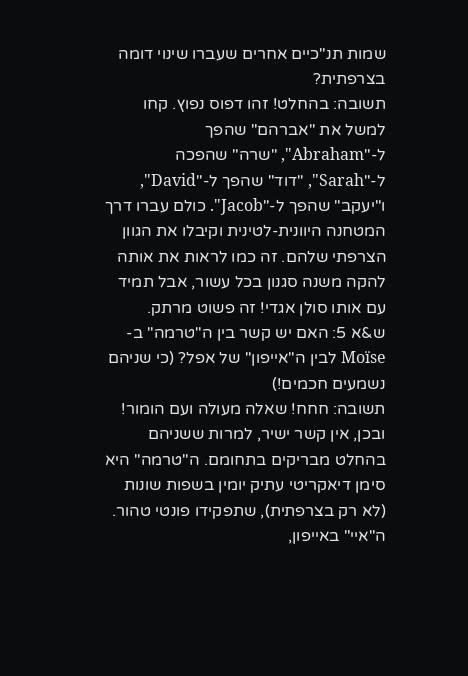שמות תנ"כיים אחרים שעברו שינוי דומה בצרפתית?
תשובה: בהחלט! זהו דפוס נפוץ. קחו למשל את "אברהם" שהפך ל-"Abraham", "שרה" שהפכה ל-"Sarah", "דוד" שהפך ל-"David", ו"יעקב" שהפך ל-"Jacob". כולם עברו דרך המטחנה היוונית-לטינית וקיבלו את הגוון הצרפתי שלהם. זה כמו לראות את אותה להקה משנה סגנון בכל עשור, אבל תמיד עם אותו סולן אגדי! זה פשוט מרתק.
ש&א 5: האם יש קשר בין ה"טרמה" ב-Moïse לבין ה"אייפון" של אפל? (כי שניהם נשמעים חכמים!)
תשובה: חחח! שאלה מעולה ועם הומור! ובכן, אין קשר ישיר, למרות ששניהם בהחלט מבריקים בתחומם. ה"טרמה" היא סימן דיאקריטי עתיק יומין בשפות שונות (לא רק בצרפתית), שתפקידו פונטי טהור. ה"איי" באייפון,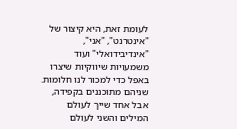לעומת זאת, היא קיצור של "אינטרנט", "אני", "אינדיבידואלי" ועוד משמעויות שיווקיות שיצרו באפל כדי למכור לנו חלומות. שניהם מתוכננים בקפידה, אבל אחד שייך לעולם המילים והשני לעולם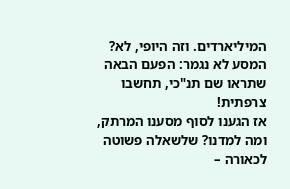המיליארדים. וזה היופי, לא?
המסע לא נגמר: הפעם הבאה שתראו שם תנ"כי, תחשבו צרפתית!
אז הגענו לסוף מסענו המרתק, ומה למדנו? שלשאלה פשוטה לכאורה –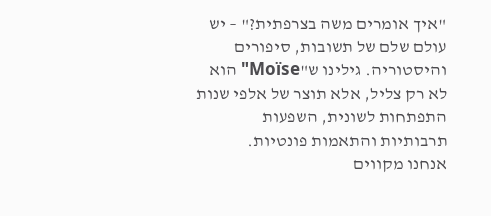"איך אומרים משה בצרפתית?" – יש עולם שלם של תשובות, סיפורים והיסטוריה. גילינו ש"Moïse" הוא לא רק צליל, אלא תוצר של אלפי שנות התפתחות לשונית, השפעות תרבותיות והתאמות פונטיות.
אנחנו מקווים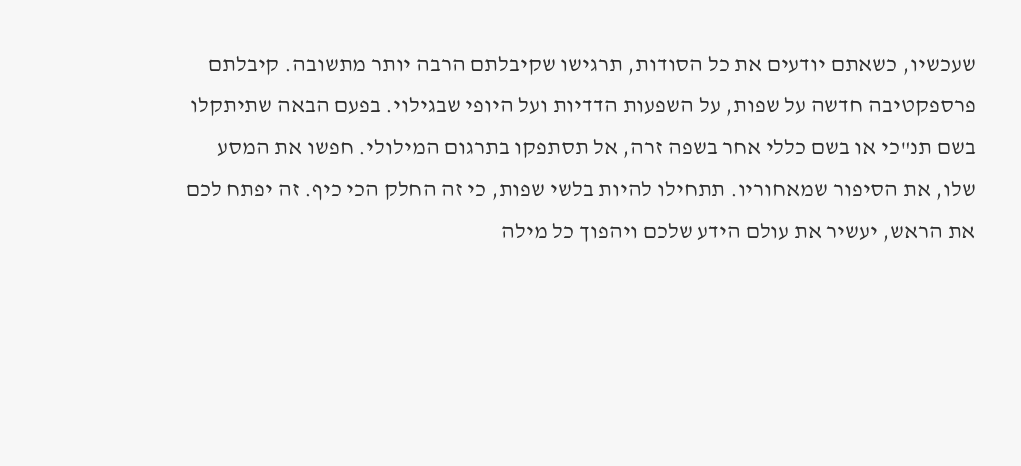שעכשיו, כשאתם יודעים את כל הסודות, תרגישו שקיבלתם הרבה יותר מתשובה. קיבלתם פרספקטיבה חדשה על שפות, על השפעות הדדיות ועל היופי שבגילוי. בפעם הבאה שתיתקלו בשם תנ"כי או בשם כללי אחר בשפה זרה, אל תסתפקו בתרגום המילולי. חפשו את המסע שלו, את הסיפור שמאחוריו. תתחילו להיות בלשי שפות, כי זה החלק הכי כיף. זה יפתח לכם את הראש, יעשיר את עולם הידע שלכם ויהפוך כל מילה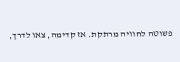פשוטה לחוויה מרתקת. אז קדימה, צאו לדרך,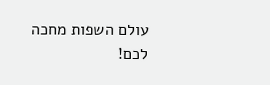עולם השפות מחכה לכם!